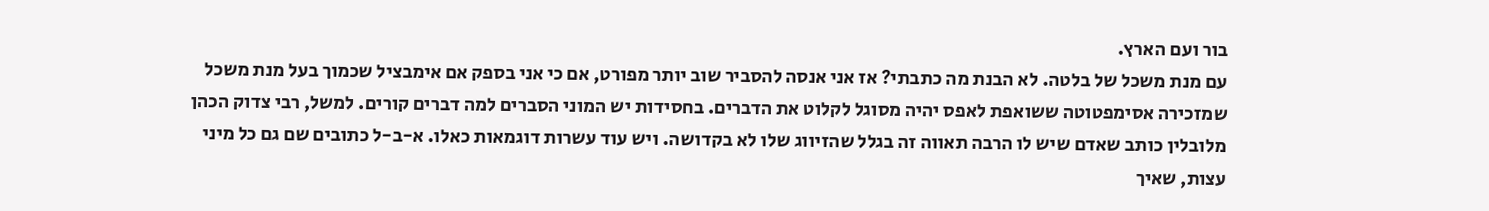בור ועם הארץ.
עם מנת משכל של בלטה. לא הבנת מה כתבתי? אז אני אנסה להסביר שוב יותר מפורט, אם כי אני בספק אם אימבציל שכמוך בעל מנת משכל שמזכירה אסימפטוטה ששואפת לאפס יהיה מסוגל לקלוט את הדברים. בחסידות יש המוני הסברים למה דברים קורים. למשל, רבי צדוק הכהן מלובלין כותב שאדם שיש לו הרבה תאווה זה בגלל שהזיווג שלו לא בקדושה. ויש עוד עשרות דוגמאות כאלו. א-ב-ל כתובים שם גם כל מיני עצות, שאיך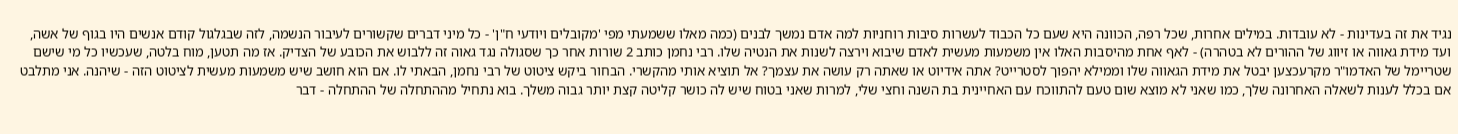נגיד את זה בעדינות - לא עובדות. במילים אחרות, שכל רפה, הכוונה היא שעם כל הכבוד לעשרות סיבות רוחניות למה אדם נמשך לבנים (כמה מאלו ששמעתי מפי 'מקובלים ויודעי ח"ן' - כל מיני דברים שקשורים לעיבור הנשמה, לזה שבגלגול קודם אנשים היו בגוף של אשה, ועד מידת גאווה או זיווג של ההורים לא בטהרה) - לאף אחת מהיסבות האלו אין משמעות מעשית לאדם שיבוא וירצה לשנות את הנטיה שלו. רבי נחמן כותב 2 שורות אחר כך שסגולה נגד גאוה זה ללבוש את הכובע של הצדיק. אז מה תטען, מוח בלטה, שעכשיו כל מי שישם שטריימל של האדמו"ר מקרעכצען יבטל את מידת הגאווה שלו וממילא יהפוך לסטרייט? אתה אידיוט או שאתה רק עושה את עצמך? אל תוציא אותי מהקשרי. הבחור ביקש ציטוט של רבי נחמן, הבאתי לו. אם הוא חושב שיש משמעות מעשית לציטוט הזה - שיהנה. אני מתלבט אם בכלל לענות לשאלה האחרונה שלך, כמו שאני לא מוצא שום טעם להתווכח עם האחיינית בת השנה וחצי שלי, למרות שאני בטוח שיש לה כושר קליטה קצת יותר גבוה משלך. בוא נתחיל מההתחלה של ההתחלה - דבר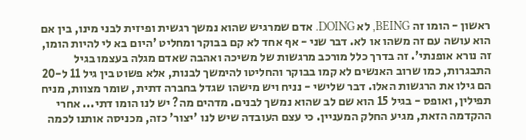ראשון - הומו זה BEING, לא DOING. אדם שמרגיש שהוא נמשך רגשית ופיזית לבני מינו, בין אם הוא עושה עם זה משהו או לא. דבר שני - אף אחד לא קם בבוקר ומחליט 'היום בא לי להיות הומו, זה נורא אופנתי'. זה בדרך כלל מורכב מרגשות של משיכה ואהבה שאדם מגלה בעצמו בגיל התבגרות, כמו שרוב האנשים לא קמו בבוקר והחליטו להימשך לבנות, אלא פשוט בין גיל 11 ל-20 הם גילו את הרגשות האלו. דבר שלישי - נניח ויש מישהו שגדל בחברה דתית, שומר מצוות, מניח תפילין, ואופס - בגיל 15 הוא שם לב שהוא נמשך לבנים. מדהים מה? יש לנו הומו דתי... אחרי ההקדמה הזאת, מגיע החלק המעניין. כי עצם העובדה שיש לנו 'יצור' כזה, מכניסה אותנו לכמה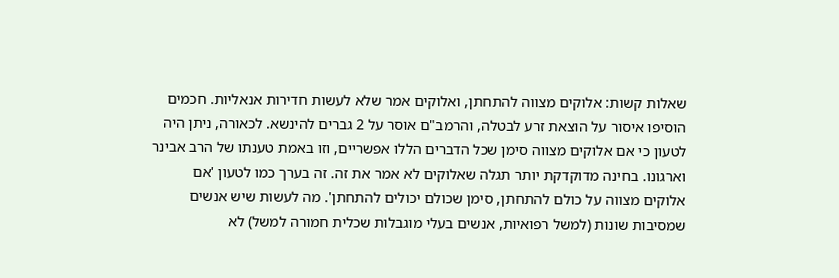שאלות קשות: אלוקים מצווה להתחתן, ואלוקים אמר שלא לעשות חדירות אנאליות. חכמים הוסיפו איסור על הוצאת זרע לבטלה, והרמב"ם אוסר על 2 גברים להינשא. לכאורה, ניתן היה לטעון כי אם אלוקים מצווה סימן שכל הדברים הללו אפשריים, וזו באמת טענתו של הרב אבינר וארגונו. בחינה מדוקדקת יותר תגלה שאלוקים לא אמר את זה. זה בערך כמו לטעון 'אם אלוקים מצווה על כולם להתחתן, סימן שכולם יכולים להתחתן'. מה לעשות שיש אנשים שמסיבות שונות (למשל רפואיות, אנשים בעלי מוגבלות שכלית חמורה למשל) לא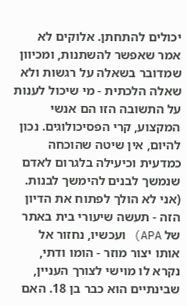יכולים להתחתן. אלוקים לא אמר שאפשר להשתנות, ומכיוון שמדובר בשאלה על רגשות ולא שאלה הלכתית - מי שיכול לענות על התשובה הזו הם אנשי המקצוע, קרי הפסיכולוגים. נכון להיום, אין שיטה שהוכחה כמדעית וכיעילה בלגרום לאדם שנמשך לבנים להימשך לבנות. (אני לא הולך לפתוח את הדיון הזה - תעשה שיעורי בית באתר של APA) ועכשיו, נחזור אל אותו יצור מוזר - הומו ודתי, נקרא לו מוישי לצורך העניין, שבינתיים הוא כבר בן 18. האם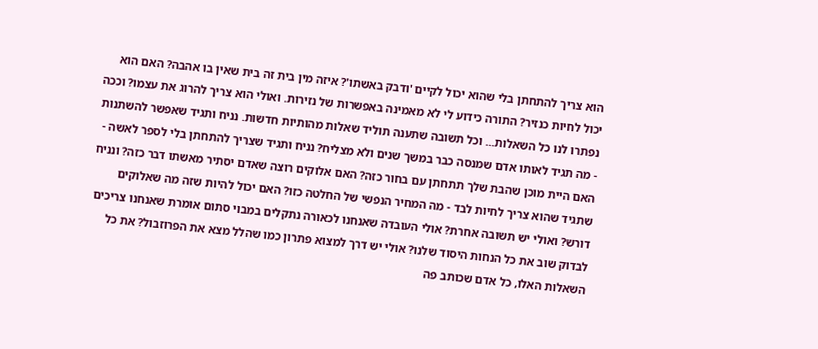הוא צריך להתחתן בלי שהוא יכול לקיים 'ודבק באשתו'? איזה מין בית זה בית שאין בו אהבה? האם הוא יכול לחיות כנזיר? התורה כידוע לי לא מאמינה באפשרות של נזירות. ואולי הוא צריך להרוג את עצמו? וככה נפתרו לנו כל השאלות... וכל תשובה שתענה תוליד שאלות מהותיות חדשות. נניח ותגיד שאפשר להשתנות - מה תגיד לאותו אדם שמנסה כבר במשך שנים ולא מצליח? נניח ותגיד שצריך להתחתן בלי לספר לאשה - האם היית מוכן שהבת שלך תתחתן עם בחור כזה? האם אלוקים רוצה שאדם יסתיר מאשתו דבר כזה? ונניח שתגיד שהוא צריך לחיות לבד - מה המחיר הנפשי של החלטה כזו? האם יכול להיות שזה מה שאלוקים דורש? ואולי יש תשובה אחרת? אולי העובדה שאנחנו לכאורה נתקלים במבוי סתום אומרת שאנחנו צריכים לבדוק שוב את כל הנחות היסוד שלנו? אולי יש דרך למצוא פתרון כמו שהלל מצא את הפרוזבול? את כל השאלות האלו, כל אדם שכותב פה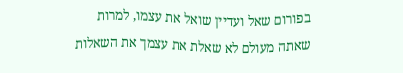בפורום שאל ועדיין שואל את עצמו, למרות שאתה מעולם לא שאלת את עצמך את השאלות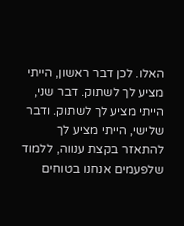האלו. לכן דבר ראשון, הייתי מציע לך לשתוק. דבר שני, הייתי מציע לך לשתוק. ודבר שלישי, הייתי מציע לך להתאזר בקצת ענווה, ללמוד שלפעמים אנחנו בטוחים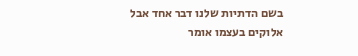בשם הדתיות שלנו דבר אחד אבל אלוקים בעצמו אומר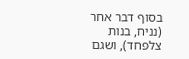בסוף דבר אחר (נניח, בנות צלפחד), ושגם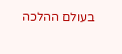בעולם ההלכה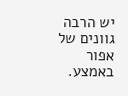יש הרבה גוונים של אפור באמצע.